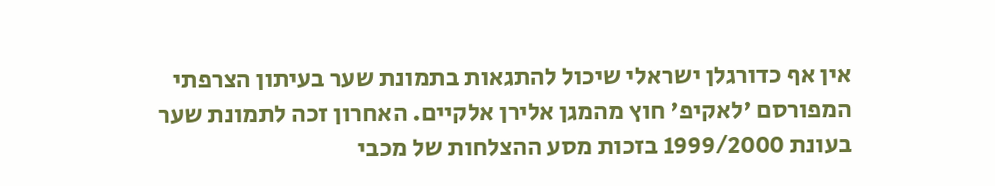אין אף כדורגלן ישראלי שיכול להתגאות בתמונת שער בעיתון הצרפתי המפורסם 'לאקיפ' חוץ מהמגן אלירן אלקיים. האחרון זכה לתמונת שער בעונת 1999/2000 בזכות מסע ההצלחות של מכבי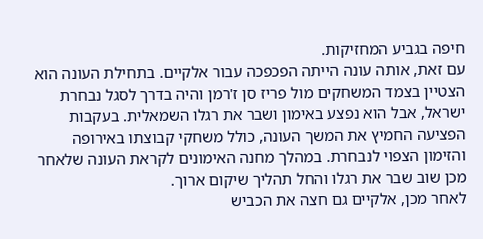חיפה בגביע המחזיקות.
עם זאת, אותה עונה הייתה הפכפכה עבור אלקיים. בתחילת העונה הוא הצטיין בצמד המשחקים מול פריז סן ז'רמן והיה בדרך לסגל נבחרת ישראל, אבל הוא נפצע באימון ושבר את רגלו השמאלית. בעקבות הפציעה החמיץ את המשך העונה, כולל משחקי קבוצתו באירופה והזימון הצפוי לנבחרת. במהלך מחנה האימונים לקראת העונה שלאחר מכן שוב שבר את רגלו והחל תהליך שיקום ארוך.
לאחר מכן, אלקיים גם חצה את הכביש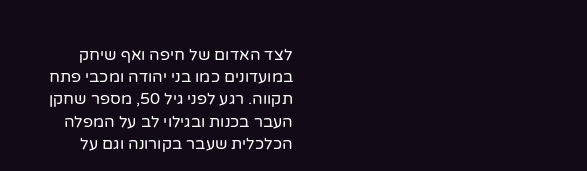לצד האדום של חיפה ואף שיחק במועדונים כמו בני יהודה ומכבי פתח תקווה. רגע לפני גיל 50, מספר שחקן העבר בכנות ובגילוי לב על המפלה הכלכלית שעבר בקורונה וגם על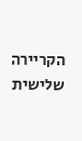הקריירה שלישית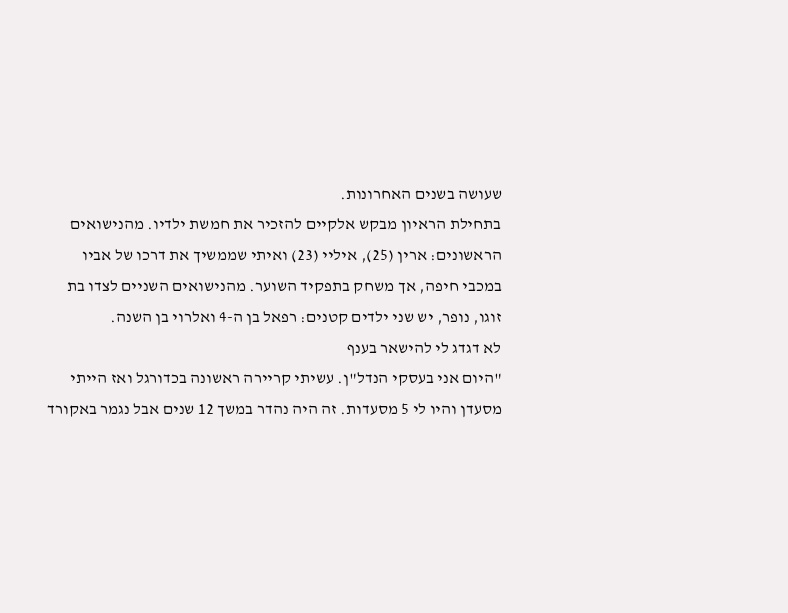שעושה בשנים האחרונות.
בתחילת הראיון מבקש אלקיים להזכיר את חמשת ילדיו. מהנישואים הראשונים: ארין (25), איליי (23) ואיתי שממשיך את דרכו של אביו במכבי חיפה, אך משחק בתפקיד השוער. מהנישואים השניים לצדו בת זוגו, נופר, יש שני ילדים קטנים: רפאל בן ה-4 ואלרוי בן השנה.
לא דגדג לי להישאר בענף
"היום אני בעסקי הנדל"ן. עשיתי קריירה ראשונה בכדורגל ואז הייתי מסעדן והיו לי 5 מסעדות. זה היה נהדר במשך 12 שנים אבל נגמר באקורד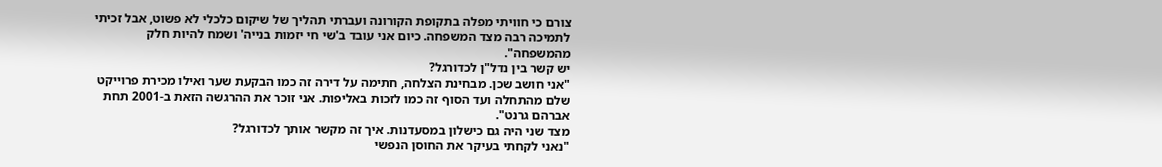צורם כי חוויתי מפלה בתקופת הקורונה ועברתי תהליך של שיקום כלכלי לא פשוט, אבל זכיתי לתמיכה רבה מצד המשפחה. כיום אני עובד ב'שי חי יזמות בנייה' ושמח להיות חלק מהמשפחה".
יש קשר בין נדל"ן לכדורגל?
"אני חושב שכן. מבחינת הצלחה, חתימה על דירה זה כמו הבקעת שער ואילו מכירת פרוייקט שלם מהתחלה ועד הסוף זה כמו לזכות באליפות. אני זוכר את ההרגשה הזאת ב-2001 תחת אברהם גרנט".
מצד שני היה גם כישלון במסעדנות. איך זה מקשר אותך לכדורגל?
"נאני לקחתי בעיקר את החוסן הנפשי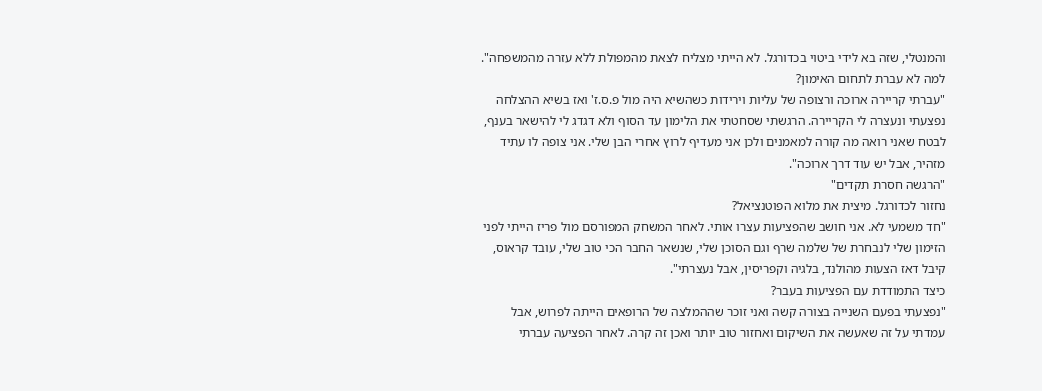והמנטלי, שזה בא לידי ביטוי בכדורגל. לא הייתי מצליח לצאת מהמפולת ללא עזרה מהמשפחה".
למה לא עברת לתחום האימון?
"עברתי קריירה ארוכה ורצופה של עליות וירידות כשהשיא היה מול פ.ס.ז' ואז בשיא ההצלחה נפצעתי ונעצרה לי הקריירה. הרגשתי שסחטתי את הלימון עד הסוף ולא דגדג לי להישאר בענף, לבטח שאני רואה מה קורה למאמנים ולכן אני מעדיף לרוץ אחרי הבן שלי. אני צופה לו עתיד מזהיר, אבל יש עוד דרך ארוכה".
"הרגשה חסרת תקדים"
נחזור לכדורגל. מיצית את מלוא הפוטנציאל?
"חד משמעי לא. אני חושב שהפציעות עצרו אותי. לאחר המשחק המפורסם מול פריז הייתי לפני הזימון שלי לנבחרת של שלמה שרף וגם הסוכן שלי, שנשאר החבר הכי טוב שלי, עובד קראוס, קיבל דאז הצעות מהולנד, בלגיה וקפריסין, אבל נעצרתי".
כיצד התמודדת עם הפציעות בעבר?
"נפצעתי בפעם השנייה בצורה קשה ואני זוכר שההמלצה של הרופאים הייתה לפרוש, אבל עמדתי על זה שאעשה את השיקום ואחזור טוב יותר ואכן זה קרה. לאחר הפציעה עברתי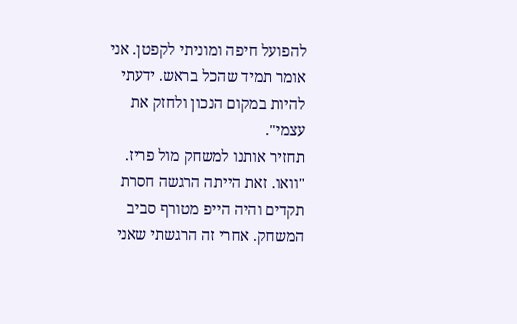להפועל חיפה ומוניתי לקפטן. אני אומר תמיד שהכל בראש. ידעתי להיות במקום הנכון ולחזק את עצמי".
תחזיר אותנו למשחק מול פריז.
"וואו. זאת הייתה הרגשה חסרת תקדים והיה הייפ מטורף סביב המשחק. אחרי זה הרגשתי שאני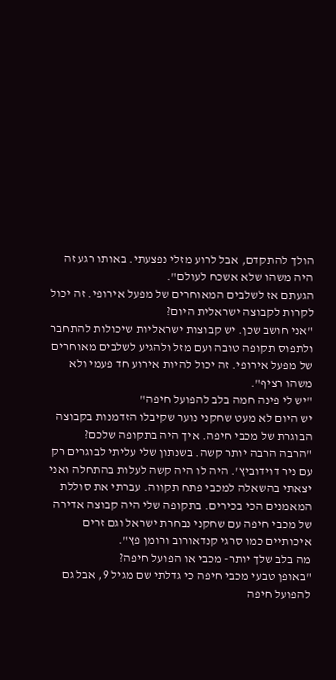הולך להתקדם, אבל לרוע מזלי נפצעתי. באותו רגע זה היה משהו שלא אשכח לעולם".
הגעתם אז לשלבים המאוחרים של מפעל אירופי. זה יכול לקרות לקבוצה ישראלית היום?
"אני חושב שכן. יש קבוצות ישראליות שיכולות להתחבר ולתפוס תקופה טובה ועם מזל ולהגיע לשלבים מאוחרים של מפעל אירופי. זה יכול להיות אירוע חד פעמי ולא משהו רציף".
"יש לי פינה חמה בלב להפועל חיפה"
יש היום לא מעט שחקני נוער שקיבלו הזדמנות בקבוצה הבוגרת של מכבי חיפה. איך היה בתקופה שלכם?
"הרבה הרבה יותר קשה. בשנתון שלי עליתי לבוגרים רק עם ניר דוידוביץ'. היה לו היה קשה לעלות בהתחלה ואני יצאתי בהשאלה למכבי פתח תקווה. עברתי את סוללת המאמנים הכי בכירים. בתקופה שלי היה קבוצה אדירה של מכבי חיפה עם שחקני נבחרת ישראל וגם זרים איכותיים כמו סרגי קנדאורוב ורומן פץ".
מה בלב שלך יותר- מכבי או הפועל חיפה?
"באופן טבעי מכבי חיפה כי גדלתי שם מגיל 9, אבל גם להפועל חיפה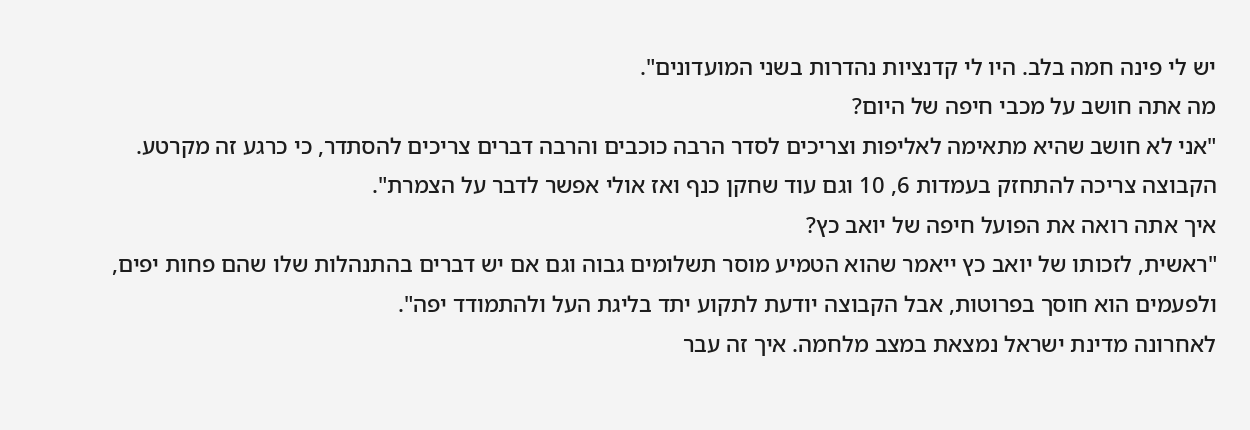יש לי פינה חמה בלב. היו לי קדנציות נהדרות בשני המועדונים".
מה אתה חושב על מכבי חיפה של היום?
"אני לא חושב שהיא מתאימה לאליפות וצריכים לסדר הרבה כוכבים והרבה דברים צריכים להסתדר, כי כרגע זה מקרטע. הקבוצה צריכה להתחזק בעמדות 6, 10 וגם עוד שחקן כנף ואז אולי אפשר לדבר על הצמרת".
איך אתה רואה את הפועל חיפה של יואב כץ?
"ראשית, לזכותו של יואב כץ ייאמר שהוא הטמיע מוסר תשלומים גבוה וגם אם יש דברים בהתנהלות שלו שהם פחות יפים, ולפעמים הוא חוסך בפרוטות, אבל הקבוצה יודעת לתקוע יתד בליגת העל ולהתמודד יפה".
לאחרונה מדינת ישראל נמצאת במצב מלחמה. איך זה עבר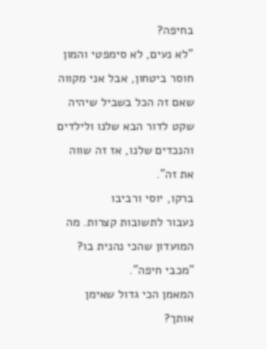בחיפה?
"לא נעים, לא סימפטי והמון חוסר ביטחון, אבל אני מקווה שאם זה הכל בשביל שיהיה שקט לדור הבא שלנו ולילדים והנכדים שלנו, אז זה שווה את זה".
ברקו, יוסי ורביבו
נעבור לתשובות קצרות. מה המועדון שהכי נהנית בו?
"מכבי חיפה".
המאמן הכי גדול שאימן אותך?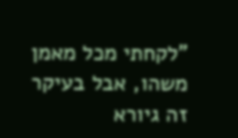"לקחתי מכל מאמן משהו, אבל בעיקר זה גיורא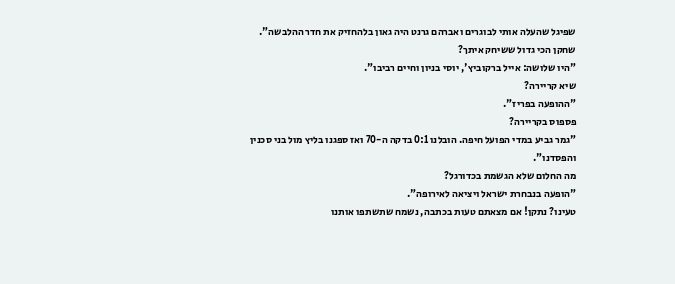שפיגל שהעלה אותי לבוגרים ואברהם גרנט היה גאון בלהחזיק את חדר ההלבשה".
שחקן הכי גדול ששיחק איתך?
"היו שלושה: אייל ברקוביץ', יוסי בניון וחיים רביבו".
שיא קריירה?
"ההופעה בפריז".
פספוס בקריירה?
"גמר גביע במדי הפועל חיפה. הובלנו 0:1 בדקה ה-70 ואז ספגנו בליץ מול בני סכנין והפסדנו".
מה החלום שלא הגשמת בכדורגל?
"הופעה בנבחרת ישראל ויציאה לאירופה".
טעינו? נתקן! אם מצאתם טעות בכתבה, נשמח שתשתפו אותנו